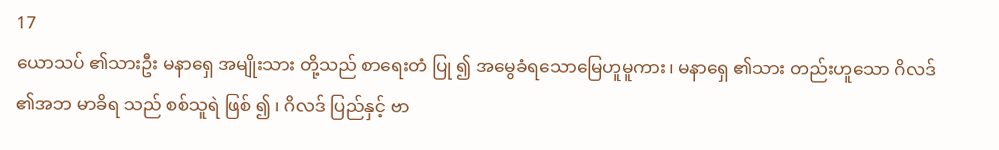17
ယောသပ် ၏သားဦး မနာရှေ အမျိုးသား တို့သည် စာရေးတံ ပြု ၍ အမွေခံရသောမြေဟူမူကား၊ မနာရှေ ၏သား တည်းဟူသော ဂိလဒ် ၏အဘ မာခိရ သည် စစ်သူရဲ ဖြစ် ၍ ၊ ဂိလဒ် ပြည်နှင့် ဗာ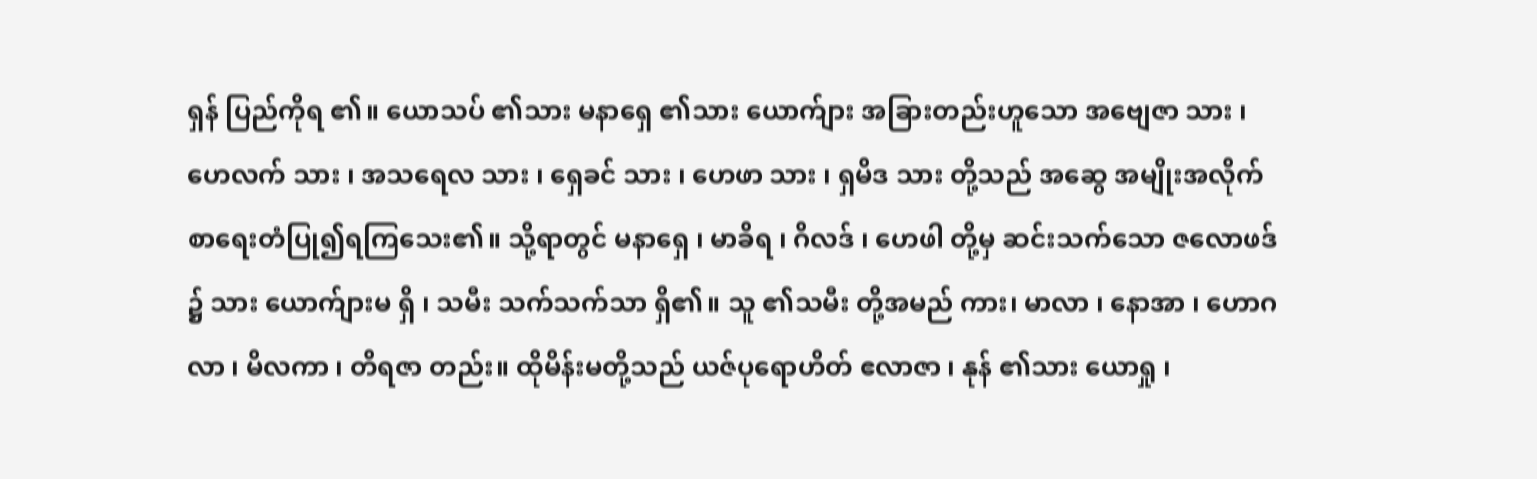ရှန် ပြည်ကိုရ ၏။ ယောသပ် ၏သား မနာရှေ ၏သား ယောက်ျား အခြားတည်းဟူသော အဗျေဇာ သား ၊ ဟေလက် သား ၊ အသရေလ သား ၊ ရှေခင် သား ၊ ဟေဖာ သား ၊ ရှမိဒ သား တို့သည် အဆွေ အမျိုးအလိုက် စာရေးတံပြု၍ရကြသေး၏။ သို့ရာတွင် မနာရှေ ၊ မာခိရ ၊ ဂိလဒ် ၊ ဟေဖါ တို့မှ ဆင်းသက်သော ဇလောဖဒ် ၌ သား ယောက်ျားမ ရှိ ၊ သမီး သက်သက်သာ ရှိ၏။ သူ ၏သမီး တို့အမည် ကား၊ မာလာ ၊ နောအာ ၊ ဟောဂလာ ၊ မိလကာ ၊ တိရဇာ တည်း။ ထိုမိန်းမတို့သည် ယဇ်ပုရောဟိတ် ဧလာဇာ ၊ နုန် ၏သား ယောရှု ၊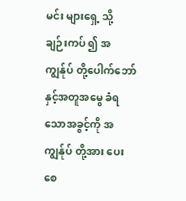မင်း များရှေ့ သို့ ချဉ်းကပ် ၍ အကျွန်ုပ် တို့ပေါက်ဘော် နှင့်အတူအမွေ ခံရသောအခွင့်ကို အကျွန်ုပ် တို့အား ပေး စေ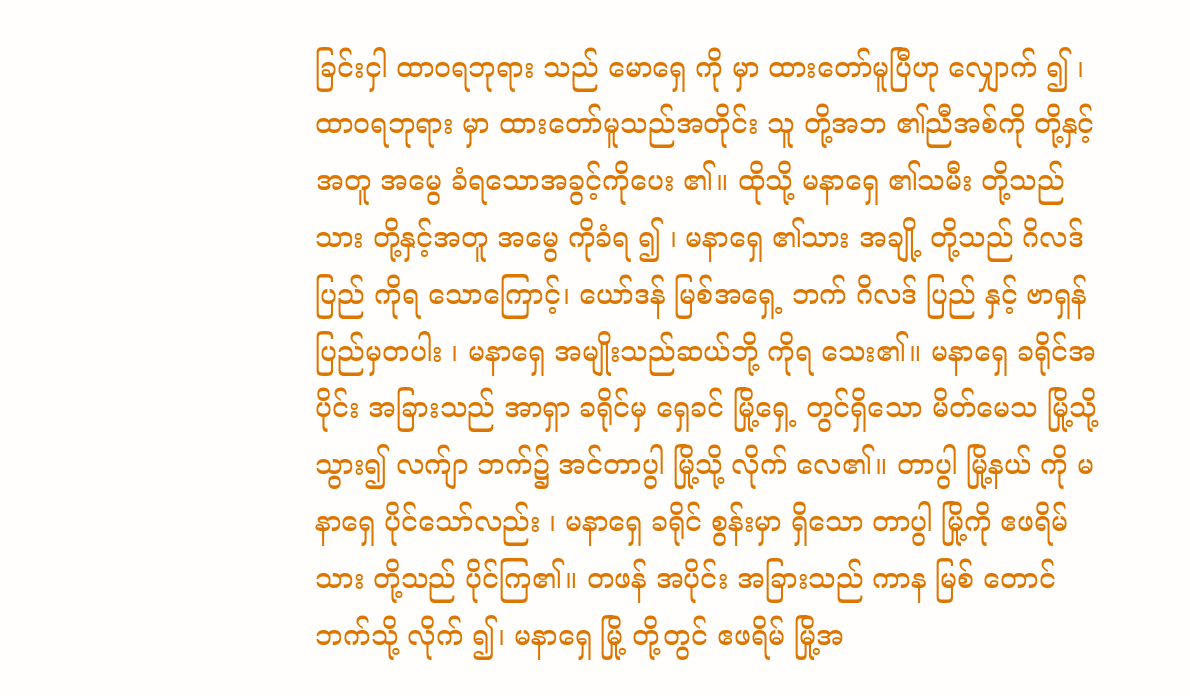ခြင်းငှါ ထာဝရဘုရား သည် မောရှေ ကို မှာ ထားတော်မူပြီဟု လျှောက် ၍ ၊ ထာဝရဘုရား မှာ ထားတော်မူသည်အတိုင်း သူ တို့အဘ ၏ညီအစ်ကို တို့နှင့်အတူ အမွေ ခံရသောအခွင့်ကိုပေး ၏။ ထိုသို့ မနာရှေ ၏သမီး တို့သည် သား တို့နှင့်အတူ အမွေ ကိုခံရ ၍ ၊ မနာရှေ ၏သား အချို့ တို့သည် ဂိလဒ် ပြည် ကိုရ သောကြောင့်၊ ယော်ဒန် မြစ်အရှေ့ ဘက် ဂိလဒ် ပြည် နှင့် ဗာရှန် ပြည်မှတပါး ၊ မနာရှေ အမျိုးသည်ဆယ်ဘို့ ကိုရ သေး၏။ မနာရှေ ခရိုင်အပိုင်း အခြားသည် အာရှာ ခရိုင်မှ ရှေခင် မြို့ရှေ့ တွင်ရှိသော မိတ်မေသ မြို့သို့ သွား၍ လက်ျာ ဘက်၌ အင်တာပွါ မြို့သို့ လိုက် လေ၏။ တာပွါ မြို့နယ် ကို မနာရှေ ပိုင်သော်လည်း ၊ မနာရှေ ခရိုင် စွန်းမှာ ရှိသော တာပွါ မြို့ကို ဧဖရိမ် သား တို့သည် ပိုင်ကြ၏။ တဖန် အပိုင်း အခြားသည် ကာန မြစ် တောင် ဘက်သို့ လိုက် ၍၊ မနာရှေ မြို့ တို့တွင် ဧဖရိမ် မြို့အ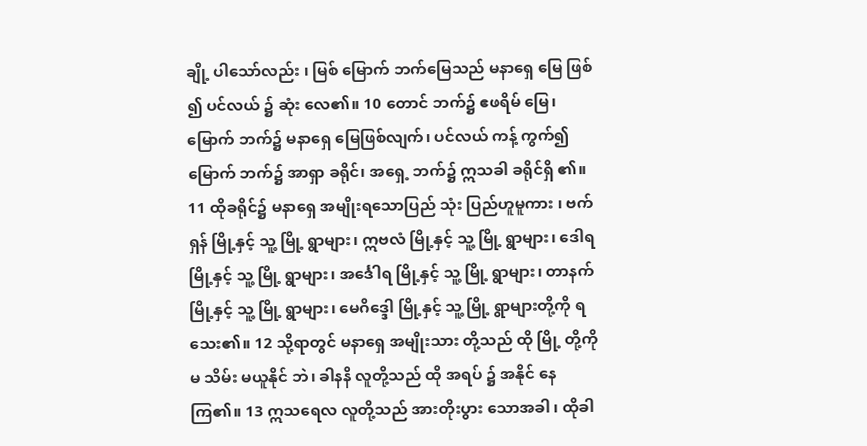ချို့ ပါသော်လည်း ၊ မြစ် မြောက် ဘက်မြေသည် မနာရှေ မြေ ဖြစ် ၍ ပင်လယ် ၌ ဆုံး လေ၏။ 10 တောင် ဘက်၌ ဧဖရိမ် မြေ၊ မြောက် ဘက်၌ မနာရှေ မြေဖြစ်လျက်၊ ပင်လယ် ကန့် ကွက်၍ မြောက် ဘက်၌ အာရှာ ခရိုင်၊ အရှေ့ ဘက်၌ ဣသခါ ခရိုင်ရှိ ၏။ 11 ထိုခရိုင်၌ မနာရှေ အမျိုးရသောပြည် သုံး ပြည်ဟူမူကား ၊ ဗက်ရှန် မြို့နှင့် သူ့ မြို့ ရွာများ၊ ဣဗလံ မြို့နှင့် သူ့ မြို့ ရွာများ၊ ဒေါရ မြို့နှင့် သူ့ မြို့ ရွာများ၊ အင်္ဒေါရ မြို့နှင့် သူ့ မြို့ ရွာများ၊ တာနက် မြို့နှင့် သူ့ မြို့ ရွာများ၊ မေဂိဒ္ဒေါ မြို့နှင့် သူ့ မြို့ ရွာများတို့ကို ရသေး၏။ 12 သို့ရာတွင် မနာရှေ အမျိုးသား တို့သည် ထို မြို့ တို့ကို မ သိမ်း မယူနိုင် ဘဲ၊ ခါနနိ လူတို့သည် ထို အရပ် ၌ အနိုင် နေ ကြ၏။ 13 ဣသရေလ လူတို့သည် အားတိုးပွား သောအခါ ၊ ထိုခါ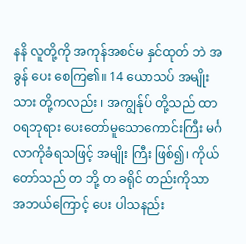နနိ လူတို့ကို အကုန်အစင်မ နှင်ထုတ် ဘဲ အခွန် ပေး စေကြ၏။ 14 ယောသပ် အမျိုးသား တို့ကလည်း ၊ အကျွန်ုပ် တို့သည် ထာဝရဘုရား ပေးတော်မူသောကောင်းကြီး မင်္ဂလာကိုခံရသဖြင့် အမျိုး ကြီး ဖြစ်၍၊ ကိုယ်တော်သည် တ ဘို့ တ ခရိုင် တည်းကိုသာ အဘယ်ကြောင့် ပေး ပါသနည်း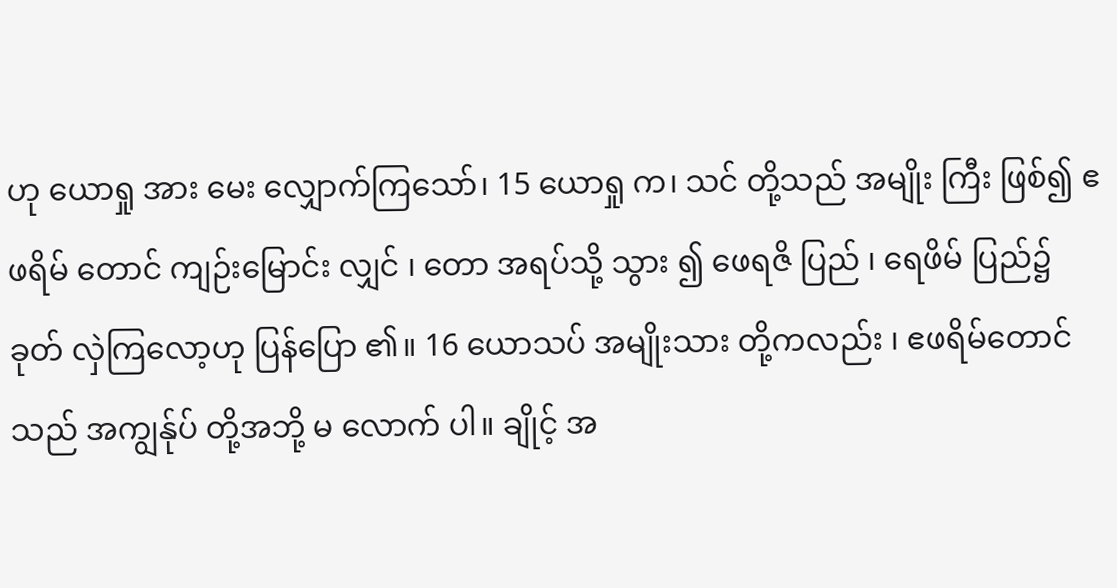ဟု ယောရှု အား မေး လျှောက်ကြသော်၊ 15 ယောရှု က၊ သင် တို့သည် အမျိုး ကြီး ဖြစ်၍ ဧဖရိမ် တောင် ကျဉ်းမြောင်း လျှင် ၊ တော အရပ်သို့ သွား ၍ ဖေရဇိ ပြည် ၊ ရေဖိမ် ပြည်၌ ခုတ် လှဲကြလော့ဟု ပြန်ပြော ၏။ 16 ယောသပ် အမျိုးသား တို့ကလည်း ၊ ဧဖရိမ်တောင် သည် အကျွန်ုပ် တို့အဘို့ မ လောက် ပါ။ ချိုင့် အ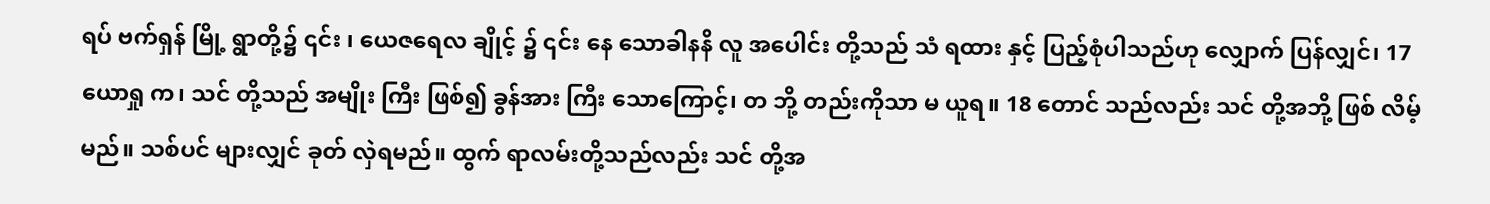ရပ် ဗက်ရှန် မြို့ ရွာတို့၌ ၎င်း ၊ ယေဇရေလ ချိုင့် ၌ ၎င်း နေ သောခါနနိ လူ အပေါင်း တို့သည် သံ ရထား နှင့် ပြည့်စုံပါသည်ဟု လျှောက် ပြန်လျှင်၊ 17 ယောရှု က၊ သင် တို့သည် အမျိုး ကြီး ဖြစ်၍ ခွန်အား ကြီး သောကြောင့်၊ တ ဘို့ တည်းကိုသာ မ ယူရ။ 18 တောင် သည်လည်း သင် တို့အဘို့ ဖြစ် လိမ့်မည်။ သစ်ပင် များလျှင် ခုတ် လှဲရမည်။ ထွက် ရာလမ်းတို့သည်လည်း သင် တို့အ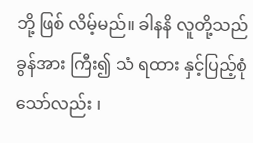ဘို့ ဖြစ် လိမ့်မည်။ ခါနနိ လူတို့သည် ခွန်အား ကြီး၍ သံ ရထား နှင့်ပြည့်စုံသော်လည်း ၊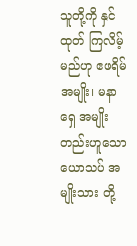သူတို့ကို နှင်ထုတ် ကြလိမ့်မည်ဟု ဧဖရိမ် အမျိုး၊ မနာရှေ အမျိုးတည်းဟူသောယောသပ် အမျိုးသား တို့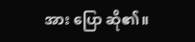အား ပြော ဆို၏။